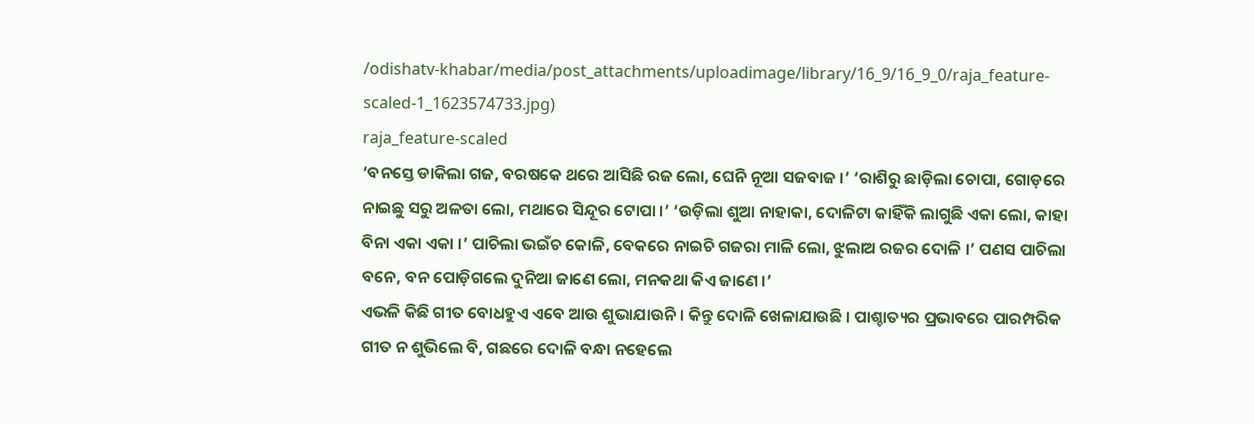/odishatv-khabar/media/post_attachments/uploadimage/library/16_9/16_9_0/raja_feature-scaled-1_1623574733.jpg)
raja_feature-scaled
‘ବନସ୍ତେ ଡାକିଲା ଗଜ, ବରଷକେ ଥରେ ଆସିଛି ରଜ ଲୋ, ଘେନି ନୂଆ ସଜବାଜ ।’ ‘ରାଶିରୁ ଛାଡ଼ିଲା ଚୋପା, ଗୋଡ଼ରେ ନାଇଛୁ ସରୁ ଅଳତା ଲୋ, ମଥାରେ ସିନ୍ଦୂର ଟୋପା ।’ ‘ଉଡ଼ିଲା ଶୁଆ ନାହାକା, ଦୋଳିଟା କାହିଁକି ଲାଗୁଛି ଏକା ଲୋ, କାହା ବିନା ଏକା ଏକା ।’ ପାଚିଲା ଭଇଁଚ କୋଳି, ବେକରେ ନାଇଚି ଗଜରା ମାଳି ଲୋ, ଝୁଲାଅ ରଜର ଦୋଳି ।’ ପଣସ ପାଚିଲା ବନେ, ବନ ପୋଡ଼ିଗଲେ ଦୁନିଆ ଜାଣେ ଲୋ, ମନକଥା କିଏ ଜାଣେ ।’
ଏଭଳି କିଛି ଗୀତ ବୋଧହୁଏ ଏବେ ଆଉ ଶୁଭାଯାଉନି । କିନ୍ତୁ ଦୋଳି ଖେଳାଯାଉଛି । ପାଶ୍ଚାତ୍ୟର ପ୍ରଭାବରେ ପାରମ୍ପରିକ ଗୀତ ନ ଶୁଭିଲେ ବି, ଗଛରେ ଦୋଳି ବନ୍ଧା ନହେଲେ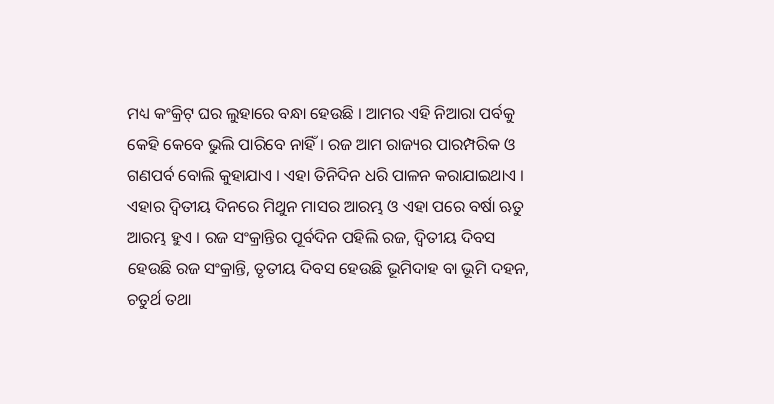ମଧ୍ୟ କଂକ୍ରିଟ୍ ଘର ଲୁହାରେ ବନ୍ଧା ହେଉଛି । ଆମର ଏହି ନିଆରା ପର୍ବକୁ କେହି କେବେ ଭୁଲି ପାରିବେ ନାହିଁ । ରଜ ଆମ ରାଜ୍ୟର ପାରମ୍ପରିକ ଓ ଗଣପର୍ବ ବୋଲି କୁହାଯାଏ । ଏହା ତିନିଦିନ ଧରି ପାଳନ କରାଯାଇଥାଏ । ଏହାର ଦ୍ୱିତୀୟ ଦିନରେ ମିଥୁନ ମାସର ଆରମ୍ଭ ଓ ଏହା ପରେ ବର୍ଷା ଋତୁ ଆରମ୍ଭ ହୁଏ । ରଜ ସଂକ୍ରାନ୍ତିର ପୂର୍ବଦିନ ପହିଲି ରଜ, ଦ୍ୱିତୀୟ ଦିବସ ହେଉଛି ରଜ ସଂକ୍ରାନ୍ତି, ତୃତୀୟ ଦିବସ ହେଉଛି ଭୂମିଦାହ ବା ଭୂମି ଦହନ, ଚତୁର୍ଥ ତଥା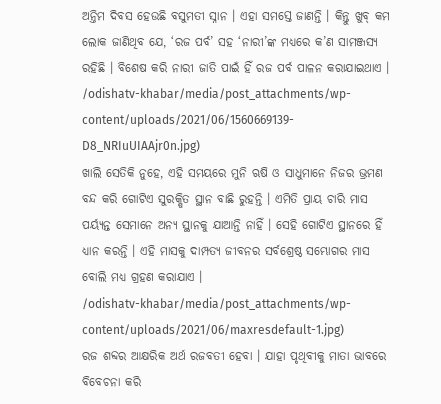ଅନ୍ତିମ ଦିବସ ହେଉଛି ବସୁମତୀ ସ୍ନାନ । ଏହା ସମସ୍ତେ ଜାଣନ୍ତି । କିନ୍ତୁ ଖୁବ୍ କମ ଲୋକ ଜାଣିଥିବ ଯେ, ‘ରଜ ପର୍ବ’ ସହ ‘ନାରୀ’ଙ୍କ ମଧ୍ୟରେ କ’ଣ ସାମଞ୍ଜସ୍ୟ ରହିଛି । ବିଶେଷ କରି ନାରୀ ଜାତି ପାଇଁ ହିଁ ରଜ ପର୍ବ ପାଳନ କରାଯାଇଥାଏ ।
/odishatv-khabar/media/post_attachments/wp-content/uploads/2021/06/1560669139-D8_NRIuUIAAjr0n.jpg)
ଖାଲି ସେତିକି ନୁହେ, ଏହି ସମୟରେ ମୁନି ଋଷି ଓ ସାଧୁମାନେ ନିଜର ଭ୍ରମଣ ବନ୍ଦ କରି ଗୋଟିଏ ସୁରକ୍ଷିତ ସ୍ଥାନ ବାଛି ରୁହନ୍ତି । ଏମିତି ପ୍ରାୟ ଚାରି ମାସ ପର୍ୟ୍ୟନ୍ତ ସେମାନେ ଅନ୍ୟ ସ୍ଥାନକୁ ଯାଆନ୍ତି ନାହିଁ । ସେହି ଗୋଟିଏ ସ୍ଥାନରେ ହିଁ ଧ୍ୟାନ କରନ୍ତି । ଏହି ମାସକୁ ଦାମ୍ପତ୍ୟ ଜୀବନର ସର୍ବଶ୍ରେଷ୍ଠ ସମ୍ଭୋଗର ମାସ ବୋଲି ମଧ୍ୟ ଗ୍ରହଣ କରାଯାଏ ।
/odishatv-khabar/media/post_attachments/wp-content/uploads/2021/06/maxresdefault-1.jpg)
ରଜ ଶବ୍ଦର ଆକ୍ଷରିକ ଅର୍ଥ ରଜବତୀ ହେବା । ଯାହା ପୃଥିବୀକୁ ମାତା ଭାବରେ ବିବେଚନା କରି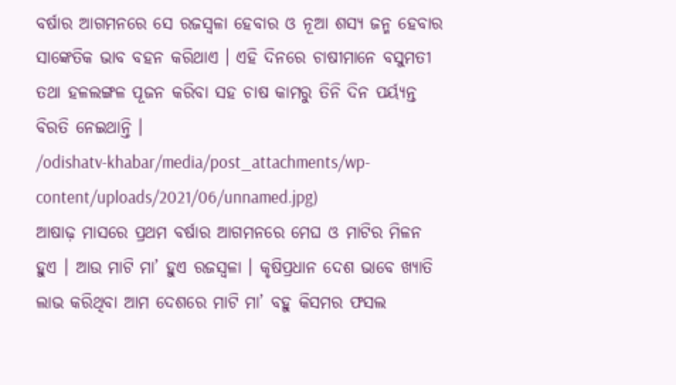ବର୍ଷାର ଆଗମନରେ ସେ ରଜସ୍ୱଳା ହେବାର ଓ ନୂଆ ଶସ୍ୟ ଜନ୍ମ ହେବାର ସାଙ୍କେତିକ ଭାବ ବହନ କରିଥାଏ । ଏହି ଦିନରେ ଚାଷୀମାନେ ବସୁମତୀ ତଥା ହଳଲଙ୍ଗଳ ପୂଜନ କରିବା ସହ ଚାଷ କାମରୁ ତିନି ଦିନ ପର୍ୟ୍ୟନ୍ତ ବିରତି ନେଇଥାନ୍ତି ।
/odishatv-khabar/media/post_attachments/wp-content/uploads/2021/06/unnamed.jpg)
ଆଷାଢ଼ ମାସରେ ପ୍ରଥମ ବର୍ଷାର ଆଗମନରେ ମେଘ ଓ ମାଟିର ମିଳନ ହୁଏ । ଆଉ ମାଟି ମା’ ହୁଏ ରଜସ୍ୱଳା । କୃଷିପ୍ରଧାନ ଦେଶ ଭାବେ ଖ୍ୟାତି ଲାଭ କରିଥିବା ଆମ ଦେଶରେ ମାଟି ମା’ ବହୁ କିସମର ଫସଲ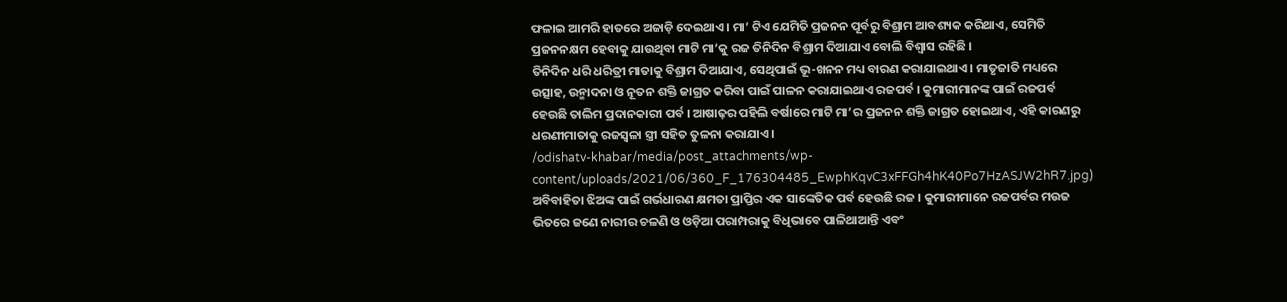ଫଳାଇ ଆମରି ହାତରେ ଅଜାଡ଼ି ଦେଇଥାଏ । ମା’ ଟିଏ ଯେମିତି ପ୍ରଜନନ ପୂର୍ବରୁ ବିଶ୍ରାମ ଆବଶ୍ୟକ କରିଥାଏ, ସେମିତି ପ୍ରଜନନକ୍ଷମ ହେବାକୁ ଯାଉଥିବା ମାଟି ମା’କୁ ରଜ ତିନିଦିନ ବିଶ୍ରାମ ଦିଆଯାଏ ବୋଲି ବିଶ୍ୱାସ ରହିଛି ।
ତିନିଦିନ ଧରି ଧରିତ୍ରୀ ମାତାକୁ ବିଶ୍ରାମ ଦିଆଯାଏ, ସେଥିପାଇଁ ଭୂ-ଖନନ ମଧ୍ୟ ବାରଣ କରାଯାଇଥାଏ । ମାତୃଜାତି ମଧ୍ୟରେ ଉତ୍ସାହ, ଉନ୍ମାଦନା ଓ ନୂତନ ଶକ୍ତି ଜାଗ୍ରତ କରିବା ପାଇଁ ପାଳନ କରାଯାଇଥାଏ ରଜପର୍ବ । କୁମାରୀମାନଙ୍କ ପାଇଁ ରଜପର୍ବ ହେଉଛି ତାଲିମ ପ୍ରଦାନକାରୀ ପର୍ବ । ଆଷାଢ଼ର ପହିଲି ବର୍ଷାରେ ମାଟି ମା’ର ପ୍ରଜନନ ଶକ୍ତି ଜାଗ୍ରତ ହୋଇଥାଏ, ଏହି କାରଣରୁ ଧରଣୀମାତାକୁ ରଜସ୍ୱଳା ସ୍ତ୍ରୀ ସହିତ ତୁଳନା କରାଯାଏ ।
/odishatv-khabar/media/post_attachments/wp-content/uploads/2021/06/360_F_176304485_EwphKqvC3xFFGh4hK40Po7HzASJW2hR7.jpg)
ଅବିବାହିତା ଝିଅଙ୍କ ପାଇଁ ଗର୍ଭଧାରଣ କ୍ଷମତା ପ୍ରାପ୍ତିର ଏକ ସାଙ୍କେତିକ ପର୍ବ ହେଉଛି ରଜ । କୁମାରୀମାନେ ରଜପର୍ବର ମଉଜ ଭିତରେ ଜଣେ ନାରୀର ଚଳଣି ଓ ଓଡ଼ିଆ ପରାମ୍ପରାକୁ ବିଧିଭାବେ ପାଳିଥାଆନ୍ତି ଏବଂ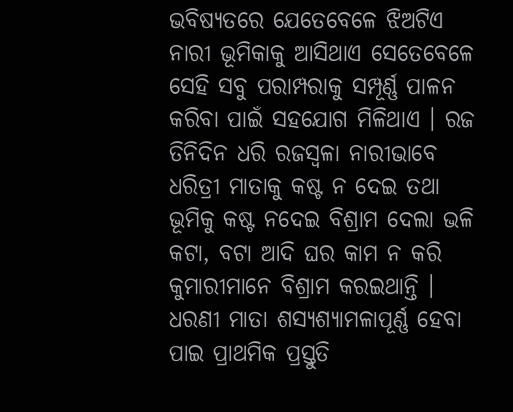ଭବିଷ୍ୟତରେ ଯେତେବେଳେ ଝିଅଟିଏ ନାରୀ ଭୂମିକାକୁ ଆସିଥାଏ ସେତେବେଳେ ସେହି ସବୁ ପରାମ୍ପରାକୁ ସମ୍ପୂର୍ଣ୍ଣ ପାଳନ କରିବା ପାଇଁ ସହଯୋଗ ମିଳିଥାଏ । ରଜ ତିନିଦିନ ଧରି ରଜସ୍ୱଳା ନାରୀଭାବେ ଧରିତ୍ରୀ ମାତାକୁ କଷ୍ଟ ନ ଦେଇ ତଥା ଭୂମିକୁ କଷ୍ଟ ନଦେଇ ବିଶ୍ରାମ ଦେଲା ଭଳି କଟା, ବଟା ଆଦି ଘର କାମ ନ କରି କୁମାରୀମାନେ ବିଶ୍ରାମ କରଇଥାନ୍ତି ।
ଧରଣୀ ମାତା ଶସ୍ୟଶ୍ୟାମଳାପୂର୍ଣ୍ଣ ହେବା ପାଇ ପ୍ରାଥମିକ ପ୍ରସ୍ତୁତି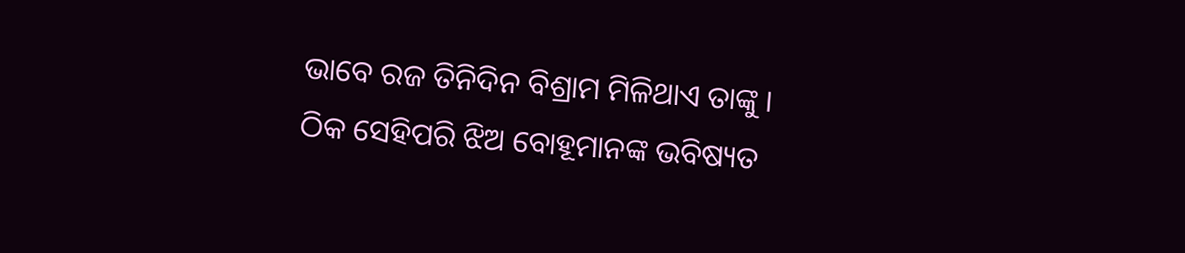ଭାବେ ରଜ ତିନିଦିନ ବିଶ୍ରାମ ମିଳିଥାଏ ତାଙ୍କୁ । ଠିକ ସେହିପରି ଝିଅ ବୋହୂମାନଙ୍କ ଭବିଷ୍ୟତ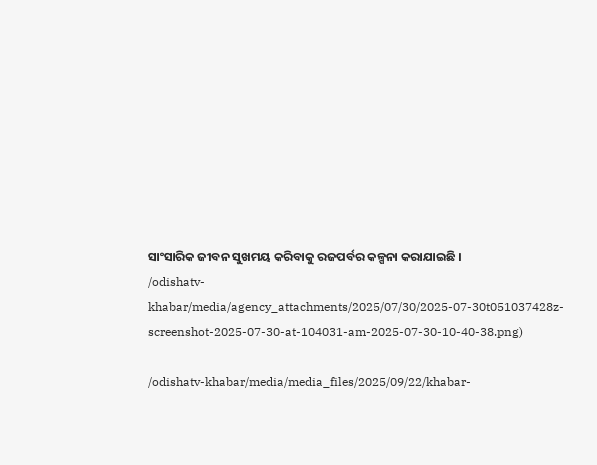ସାଂସାରିକ ଜୀବନ ସୁଖମୟ କରିବାକୁ ରଜପର୍ବର କଳ୍ପନା କରାଯାଇଛି ।
/odishatv-khabar/media/agency_attachments/2025/07/30/2025-07-30t051037428z-screenshot-2025-07-30-at-104031-am-2025-07-30-10-40-38.png)

/odishatv-khabar/media/media_files/2025/09/22/khabar-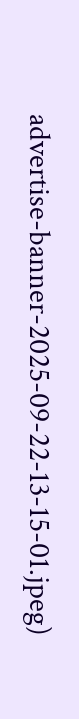advertise-banner-2025-09-22-13-15-01.jpeg)